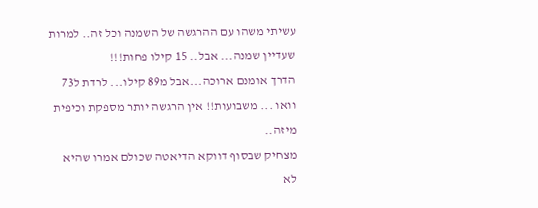עשיתי משהו עם ההרגשה של השמנה וכל זה.. למרות שעדיין שמנה... אבל.. 15 קילו פחות!!!
הדרך אומנם ארוכה...אבל מ89 קילו... לרדת ל73 וואו ... משבועות!! אין הרגשה יותר מספקת וכיפית מיזה..
מצחיק שבסוף דווקא הדיאטה שכולם אמרו שהיא לא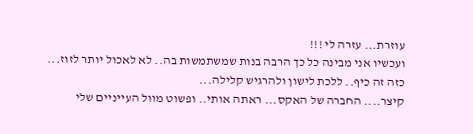עוזרת... עזרה לי !!!
ועכשיו אני מבינה כל כך הרבה בנות שמשתמשות בה.. לא לאכול יותר לזוז...
כזה זה כיף.. ללכת לישון ולהרגיש קלילה...
קיצר.... החברה של האקס... ראתה אותי.. ופשוט מוול העייניים שלי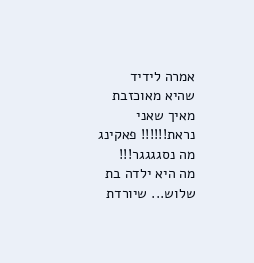אמרה לידיד
שהיא מאוכזבת מאיך שאני נראת!!!!!! פאקינג מה נסגגגגר!!!
מה היא ילדה בת שלוש... שיורדת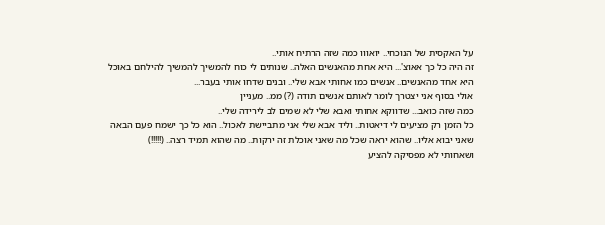על האקסית של הנוכחי.. יואווו כמה שזה הרתיח אותי..
זה היה כל כך אאוצ'... היא אחת מהאנשים האלה.. שנותים לי כוח להמשיך להמשיך להילחם באוכל
היא אחד מהאנשים.. אנשים כמו אחותי אבא שלי.. ובנים שדחו אותי בעבר...
אולי בסוף אני יצטרך לומר לאותם אנשים תודה (?) ממ.. מעניין
כמה שזה כואב... שדווקא אחותי ואבא שלי לא שמים לב לירידה שלי..
כל הזמן רק מציעים לי דיאטות.. וליד אבא שלי אני מתביישת לאכול.. הוא כל כך ישמח פעם הבאה
שאני יבוא אליו.. שהוא יראה שכל מה שאני אוכלת זה ירקות.. מה שהוא תמיד רצה.. (!!!!!)
ושאחותי לא מפסיקה להציע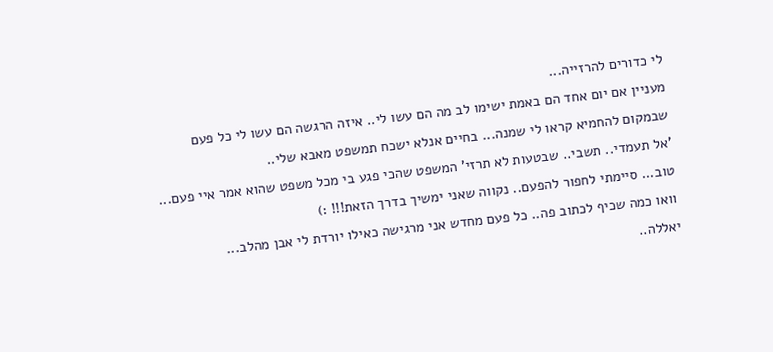לי כדורים להרזייה...
מעניין אם יום אחד הם באמת ישימו לב מה הם עשו לי.. איזה הרגשה הם עשו לי כל פעם
שבמקום להחמיא קראו לי שמנה... בחיים אנלא ישכח תמשפט מאבא שלי..
'אל תעמדי.. תשבי.. שבטעות לא תרזי' המשפט שהכי פגע בי מכל משפט שהוא אמר איי פעם...
טוב... סיימתי לחפור להפעם.. נקווה שאני ימשיך בדרך הזאת!!! :)
וואו כמה שכיף לכתוב פה.. כל פעם מחדש אני מרגישה כאילו יורדת לי אבן מהלב...
יאללה..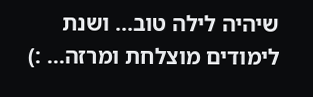שיהיה לילה טוב... ושנת לימודים מוצלחת ומרזה... :)